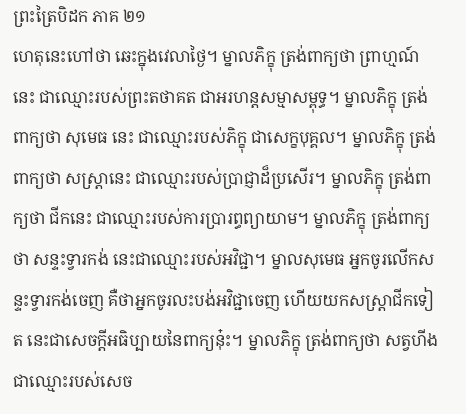ព្រះត្រៃបិដក ភាគ ២១
ហេតុនេះហៅថា ឆេះក្នុងវេលាថ្ងៃ។ ម្នាលភិក្ខុ ត្រង់ពាក្យថា ព្រាហ្មណ៍នេះ ជាឈ្មោះរបស់ព្រះតថាគត ជាអរហន្តសម្មាសម្ពុទ្ធ។ ម្នាលភិក្ខុ ត្រង់ពាក្យថា សុមេធ នេះ ជាឈ្មោះរបស់ភិក្ខុ ជាសេក្ខបុគ្គល។ ម្នាលភិក្ខុ ត្រង់ពាក្យថា សស្ត្រានេះ ជាឈ្មោះរបស់ប្រាជ្ញាដ៏ប្រសើរ។ ម្នាលភិក្ខុ ត្រង់ពាក្យថា ជីកនេះ ជាឈ្មោះរបស់ការប្រារព្ធព្យាយាម។ ម្នាលភិក្ខុ ត្រង់ពាក្យថា សន្ទះទ្វារកង់ នេះជាឈ្មោះរបស់អវិជ្ជា។ ម្នាលសុមេធ អ្នកចូរលើកសន្ទះទ្វារកង់ចេញ គឺថាអ្នកចូរលះបង់អវិជ្ជាចេញ ហើយយកសស្ត្រាជីកទៀត នេះជាសេចក្តីអធិប្បាយនៃពាក្យនុ៎ះ។ ម្នាលភិក្ខុ ត្រង់ពាក្យថា សត្វហីង ជាឈ្មោះរបស់សេច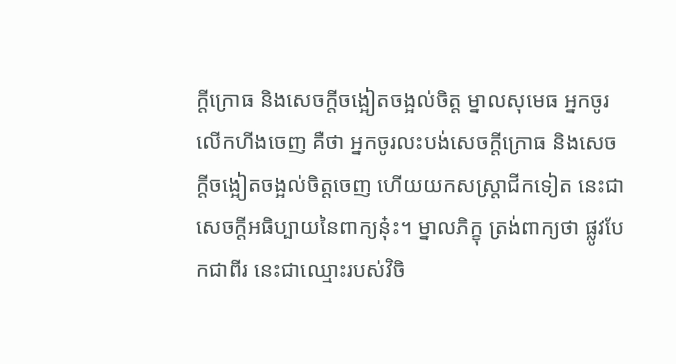ក្តីក្រោធ និងសេចក្តីចង្អៀតចង្អល់ចិត្ត ម្នាលសុមេធ អ្នកចូរលើកហីងចេញ គឺថា អ្នកចូរលះបង់សេចក្តីក្រោធ និងសេចក្តីចង្អៀតចង្អល់ចិត្តចេញ ហើយយកសស្ត្រាជីកទៀត នេះជាសេចក្តីអធិប្បាយនៃពាក្យនុ៎ះ។ ម្នាលភិក្ខុ ត្រង់ពាក្យថា ផ្លូវបែកជាពីរ នេះជាឈ្មោះរបស់វិចិ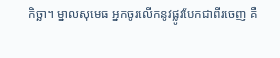កិច្ឆា។ ម្នាលសុមេធ អ្នកចូរលើកនូវផ្លូវបែកជាពីរចេញ គឺ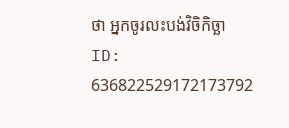ថា អ្នកចូរលះបង់វិចិកិច្ឆា
ID: 636822529172173792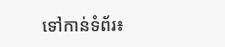ទៅកាន់ទំព័រ៖